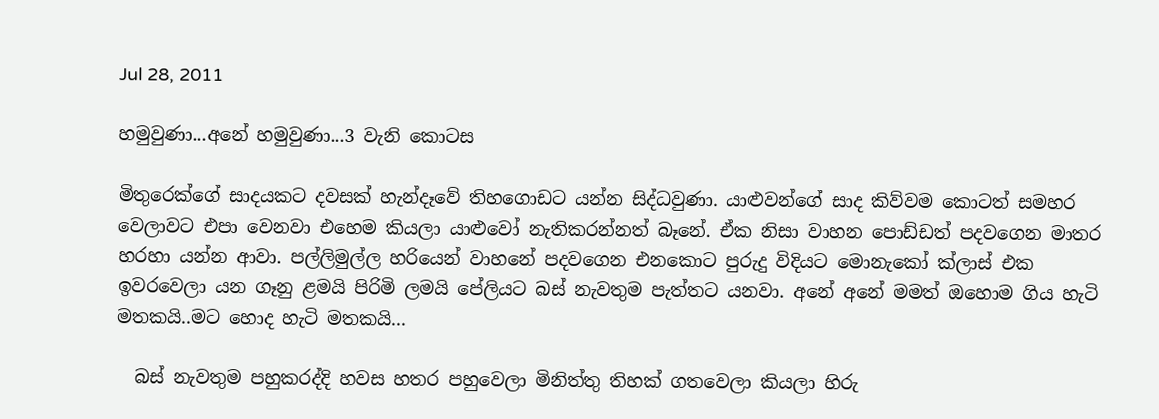Jul 28, 2011

හමුවුණා...අනේ හමුවුණා...3 වැනි කොටස

මිතුරෙක්ගේ සාදයකට දවසක් හැන්දෑවේ තිහගොඩට යන්න සිද්ධවුණා. යාළුවන්ගේ සාද කිව්වම කොටත් සමහර වෙලාවට එපා වෙනවා එහෙම කියලා යාළුවෝ නැතිකරන්නත් බෑනේ. ඒක නිසා වාහන පොඩ්ඩත් පදවගෙන මාතර හරහා යන්න ආවා. පල්ලිමුල්ල හරියෙන් වාහනේ පදවගෙන එනකොට පුරුදු විදියට මොනැකෝ ක්ලාස් එක ඉවරවෙලා යන ගෑනු ළමයි පිරිමි ලමයි ‍පේලියට බස් නැවතුම පැත්තට යනවා. අනේ අනේ මමත් ඔහොම ගිය හැටි මතකයි..මට හොද හැටි මතකයි...

  බස් නැවතුම පහුකරද්දි හවස හතර පහුවෙලා මිනිත්තු තිහක් ගතවෙලා කියලා හිරු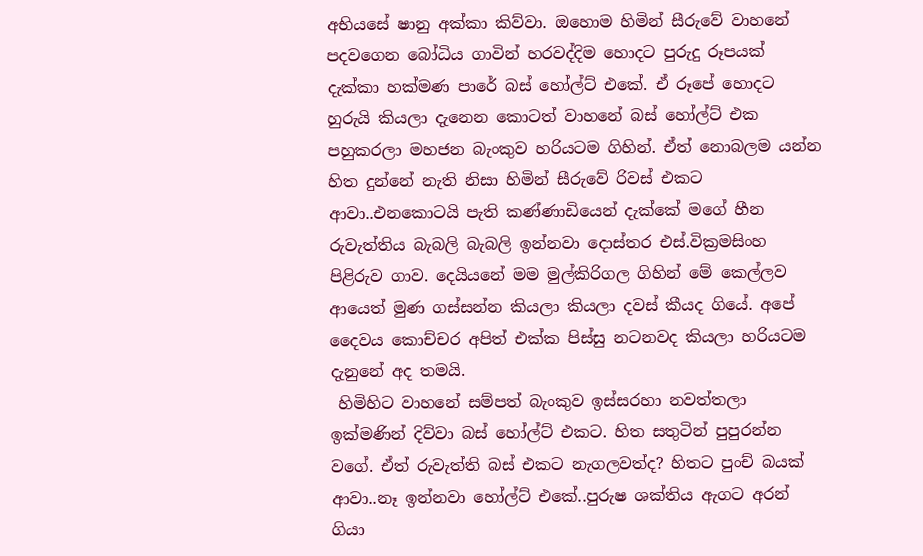අභියසේ ෂානු අක්කා කිව්වා. ඔහොම හිමින් සීරුවේ වාහනේ පදවගෙන බෝධිය ගාවින් හරවද්දිම හොදට පුරුදු රූපයක් දැක්කා හක්මණ පාරේ බස් හෝල්ට් එකේ. ඒ රූපේ හොදට හුරුයි කියලා දැනෙන කොටත් වාහනේ බස් හෝල්ට් එක පහුකරලා මහජන බැංකුව හරියටම ගිහින්. ඒත් නොබලම යන්න හිත දුන්නේ නැති නිසා හිමින් සීරුවේ රිවස් එකට ආවා..එනකොටයි පැති කණ්ණාඩියෙන් දැක්කේ මගේ හීන රුවැත්තිය බැබලි බැබලි ඉන්නවා දොස්තර එස්.වික්‍රමසිංහ පිළිරුව ගාව. දෙයියනේ මම මුල්කිරිගල ගිහින් මේ කෙල්ලව ආයෙත් මුණ ගස්සන්න කියලා කියලා දවස් කීයද ගියේ. අපේ දෛවය කොච්චර අපිත් එක්ක පිස්සු නටනවද කියලා හරියටම දැනුනේ අද තමයි.
 හිමිහිට වා‍හනේ සම්පත් බැංකුව ඉස්සරහා නවත්තලා ඉක්මණින් දිව්වා බස් හෝල්ට් එකට. හිත සතුටින් පුපුරන්න වගේ. ඒත් රුවැත්ති බස් එකට නැගලවත්ද? හිතට පුංච් බයක් ආවා..නෑ ඉන්නවා හෝල්ට් එකේ..පුරුෂ ශක්තිය ඇගට අරන් ගියා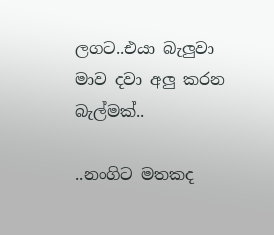ලගට..එයා බැලුවා මාව දවා අලු කරන බැල්මක්..

..නංගිට මතකද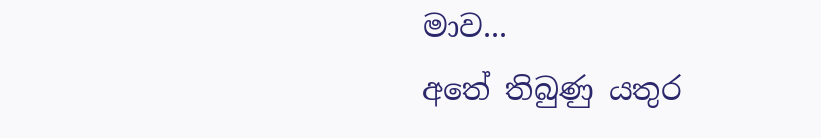මාව...
අතේ තිබුණු යතුර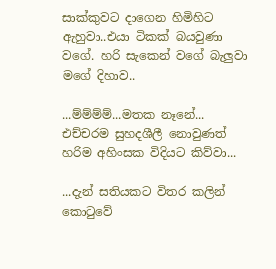සාක්කුවට දාගෙන හිමිහිට ඇහුවා..එයා ටිකක් බයවුණා වගේ. හරි සැකෙන් වගේ බැලුවා මගේ දිහාව..

...ම්ම්ම්ම්...මතක නෑනේ...
එච්චරම සුහදශීලී නොවුණත් හරිම අහිංසක විදියට කිව්වා...

...දැන් සතියකට විතර කලින් කොටුවේ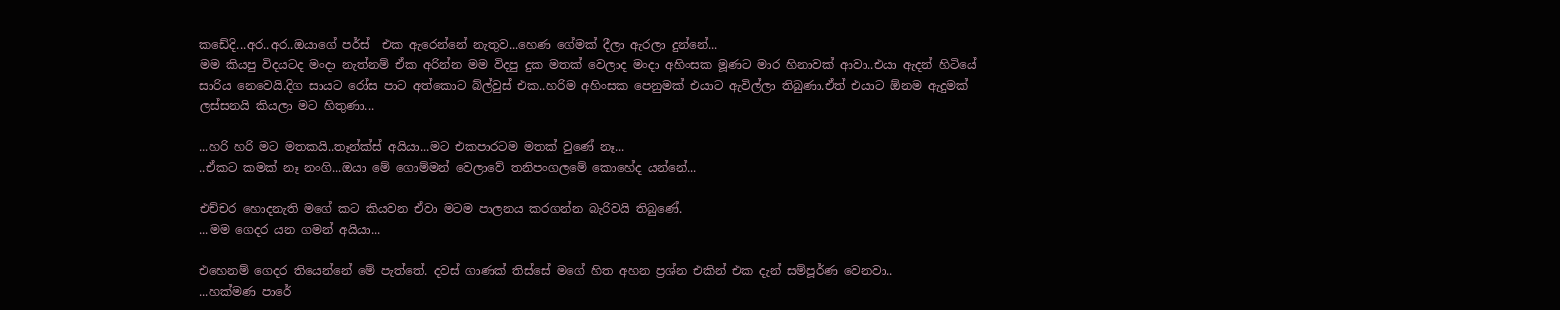කඩේදි...අර..අර..ඔයාගේ පර්ස්  එක ඇරෙන්නේ නැතුව...හෙණ ගේමක් දීලා ඇරලා දුන්නේ...
මම කියපු විදයටද මංදා නැත්නම් ඒක අරින්න මම විදපු දුක මතක් වෙලාද මංදා අහිංසක මූණට මාර හිනාවක් ආවා..එයා ඇදන් හිටියේ සාරිය නෙවෙයි.දිග සායට රෝස පාට අත්කොට බ්ල්වුස් එක..හරිම අහිංසක පෙනුමක් එයාට ඇවිල්ලා තිබුණා.ඒත් එයාට ඕනම ඇදුමක් ලස්සනයි කියලා මට හිතුණා...

...හරි හරි මට මතකයි..තෑන්ක්ස් අයියා...මට එකපාරටම මතක් වුණේ නෑ...
..ඒකට කමක් නෑ නංගි...ඔයා මේ ගොම්මන් වෙලාවේ තනිපංගලමේ කොහේද යන්නේ...

එච්චර හොදනැති මගේ කට කියවන ඒවා මටම පාලනය කරගන්න බැරිවයි තිබුණේ.
...මම ගෙදර යන ගමන් අයියා...

එහෙනම් ගෙදර තියෙන්නේ මේ පැත්තේ. දවස් ගාණක් තිස්සේ මගේ හිත අහන ප්‍රශ්න එකින් එක දැන් සම්පූර්ණ වෙනවා..
...හක්මණ පාරේ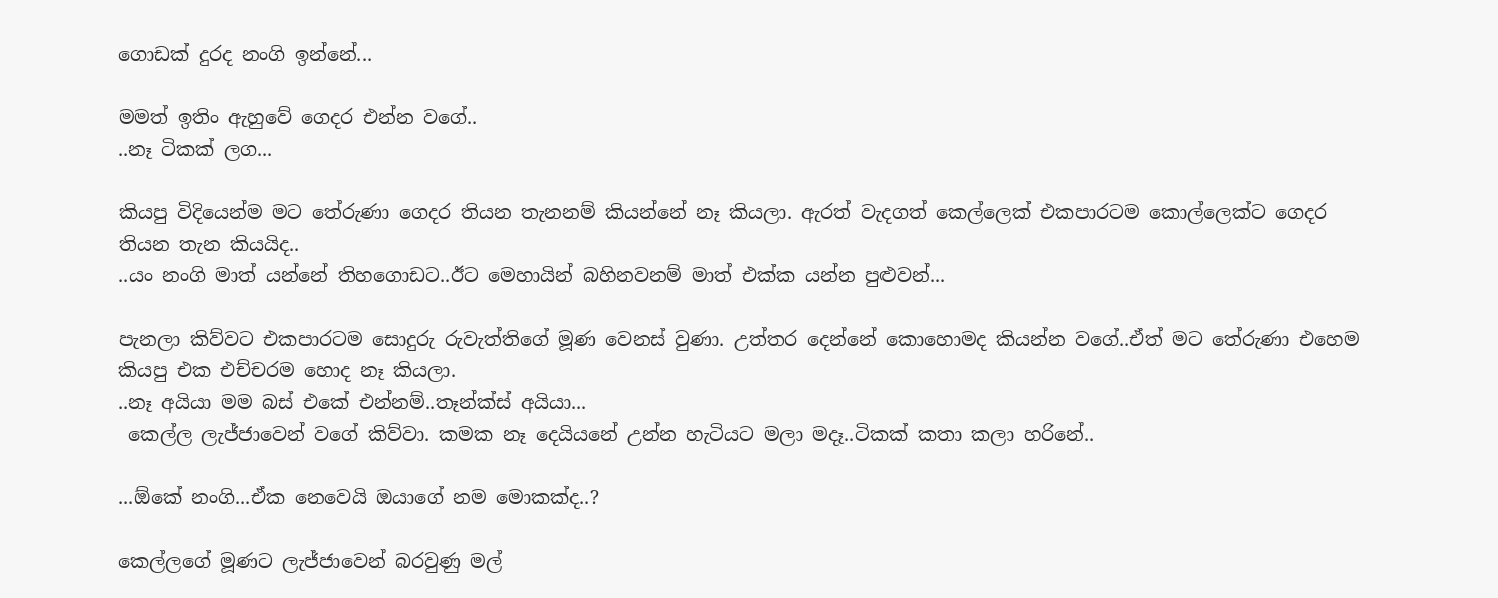ගොඩක් දුරද නංගි ඉන්නේ...

මමත් ඉතිං ඇහු‍වේ ගෙදර එන්න වගේ..
..නෑ ටිකක් ලග...

කියපු විදියෙන්ම මට තේරුණා ගෙදර තියන තැනනම් කියන්නේ නෑ කියලා. ඇරත් වැදගත් කෙල්ලෙක් එකපාරටම කොල්ලෙක්ට ගෙදර තියන තැන කියයිද..
..යං නංගි මාත් යන්නේ තිහගොඩට..ඊට මෙහායින් බහිනවනම් මාත් එක්ක යන්න පුළුවන්...

පැනලා කිව්වට එකපාරටම සොදුරු රුවැත්තිගේ මූණ වෙනස් වුණා. උත්තර දෙන්නේ කොහොමද කියන්න වගේ..ඒත් මට තේරුණා එහෙම කියපු එක එච්චරම හොද නෑ කියලා.
..නෑ අයියා මම බස් එකේ එන්නම්..තෑන්ක්ස් අයියා...
 කෙල්ල ලැජ්ජාවෙන් වගේ කිව්වා. කමක නෑ දෙයියනේ උන්න හැටියට මලා මදෑ..ටිකක් කතා කලා හරිනේ..

...ඕකේ නංගි...ඒක නෙවෙයි ඔයාගේ නම මොකක්ද..?

කෙල්ලගේ මූණට ලැජ්ජාවෙන් බරවුණු මල්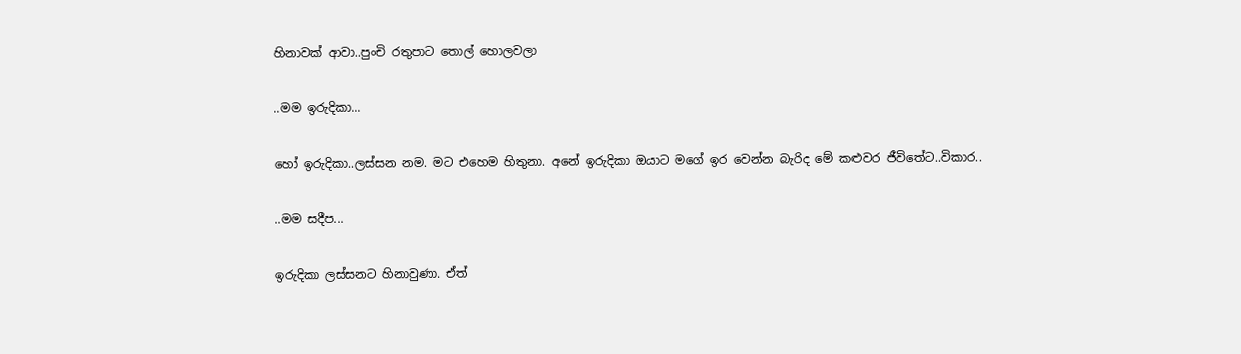හිනාවක් ආවා..පුංචි රතුපාට තොල් හොලවලා

..මම ඉරුදිකා...

හෝ ඉරුදිකා..ලස්සන නම. මට ‍එහෙම හිතුනා. අනේ ඉරුදිකා ඔයාට මගේ ඉර වෙන්න බැරිද මේ කළුවර ජීවිතේට..විකාර..

..මම සදීප...

ඉරුදිකා ලස්සනට හිනාවුණා. ඒත්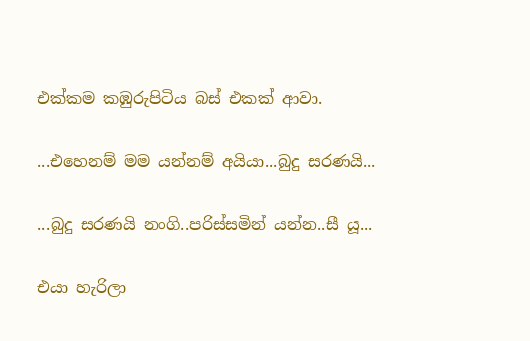එක්කම කඹුරුපිටිය බස් එකක් ආවා.

...එහෙනම් මම යන්නම් අයියා...බුදු සරණයි...

...බුදු සරණයි නංගි..පරිස්සමින් යන්න..සී යූ...

එයා හැරිලා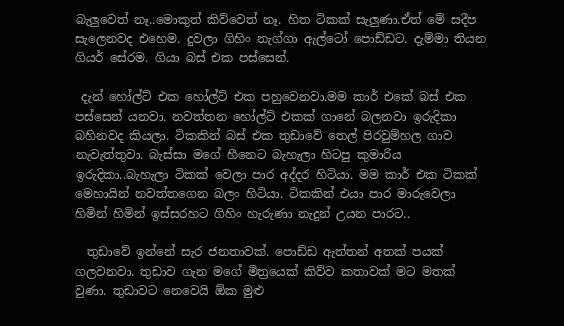බැලුවෙත් නෑ..මොකුත් කිව්වෙත් නෑ. හිත ටිකක් සැලුණා.ඒත් මේ සදීප සැලෙනවද එහෙම. දුවලා ගිහිං නැග්ගා ඇල්ටෝ පොඩ්ඩට. දැම්මා තියන ගියර් සේරම. ගියා බස් එක පස්සෙන්.

 දැන් හෝල්ට් එක හෝල්ට් එක පහුවෙනවා.මම කාර් එකේ බස් එක පස්සෙන් යනවා. නවත්තන හෝල්ට් එකක් ගානේ බලනවා ඉරුදිකා බහිනවද කියලා. ටිකකින් බස් එක තුඩාවේ තෙල් පිරවුම්හල ගාව නැවැත්තුවා. බැස්සා මගේ හීනෙට බැහැලා හිටපු කුමාරිය ඉරුදිකා..බැහැලා ටිකක් වෙලා පාර අද්දර හිටියා. මම කාර් එක ටිකක් මෙහායින් නවත්තගෙන බලං හිටියා. ටිකකින් එයා පාර මාරුවෙලා හිමින් හිමින් ඉස්සරහට ගිහිං හැරුණා නැදුන් උයන පාරට..

  තුඩාවේ ඉන්නේ සැර ජනතාවක්. පොඩ්ඩ ඇත්තන් අතක් පයක් ගලවනවා. තුඩාව ගැන මගේ මිත්‍රයෙක් කිව්ව කතාවක් මට මතක් වුණා. තුඩාවට නෙවෙයි ඕක මුළු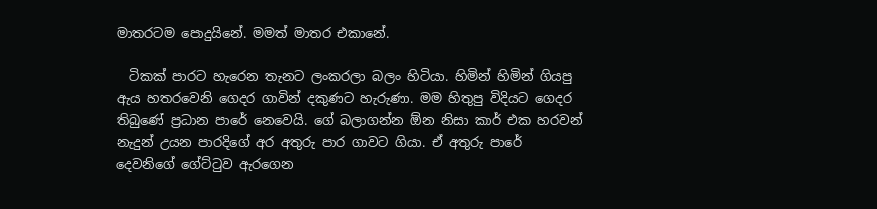මාතරටම පොදුයිනේ. මමත් මාතර එකානේ.

  ටිකක් පාරට හැරෙන තැනට ලංකරලා බලං හිටියා. හිමින් හිමින් ගියපු ඇය හතරවෙනි ගෙදර ගාවින් දකුණට හැරුණා. මම හිතුපු විදියට ගෙදර තිබුණේ ප්‍රධාන පාරේ නෙවෙයි. ගේ බලාගන්න ඕන නිසා කාර් එක හරවන් නැදුන් උයන පාර‍දිගේ අර අතුරු පාර ගාවට ගියා. ඒ අතුරු පාරේ දෙවනිගේ ගේට්ටුව ඇරගෙන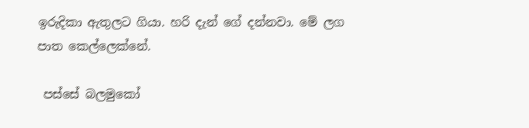ඉරුදිකා ඇතුලට ගියා. හරි දැන් ගේ දන්නවා. මේ ලග පාත කෙල්ලෙක්නේ.

 පස්සේ බලමුකෝ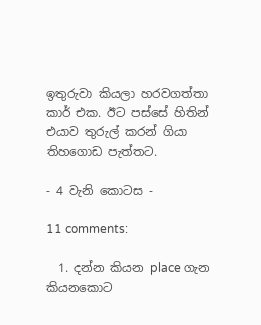ඉතුරුවා කියලා හරවගත්තා කාර් එක. ඊට පස්සේ හිතින් එයාව තුරුල් කරන් ගියා තිහගොඩ පැත්තට.

- 4 වැනි කොටස -

11 comments:

  1. දන්න කියන place ගැන කියනකොට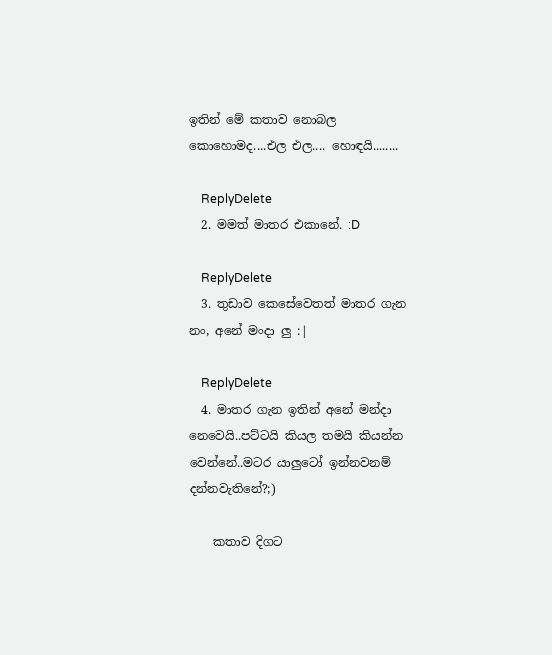ඉතින් මේ කතාව නොබල කොහොමද....එල එල.... හොඳයි........

    ReplyDelete
  2. මමත් මාතර එකානේ. :D

    ReplyDelete
  3. තුඩාව කෙසේවෙතත් මාතර ගැන නං, අනේ මංදා ලු :|

    ReplyDelete
  4. මාතර ගැන ඉතින් අනේ මන්දා නෙවෙයි..පට්ටයි කියල තමයි කියන්න වෙන්නේ..මටර යාලුටෝ ඉන්නවනම් දන්නවැතිනේ?;)

    කතාව දිගට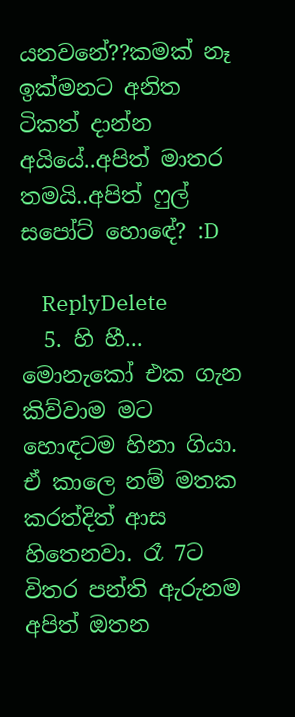යනවනේ??කමක් නෑ ඉක්මනට අනිත ටිකත් දාන්න අයියේ..අපිත් මාතර තමයි..අපිත් ෆුල් සපෝට් හොඳේ? :D

    ReplyDelete
  5. හි හී... මොනැකෝ එක ගැන කිව්වාම මට හොඳටම හිනා ගියා. ඒ කාලෙ නම් මතක කරත්දිත් ආස හිතෙනවා. රෑ 7ට විතර පන්ති ඇරුනම අපිත් ඔතන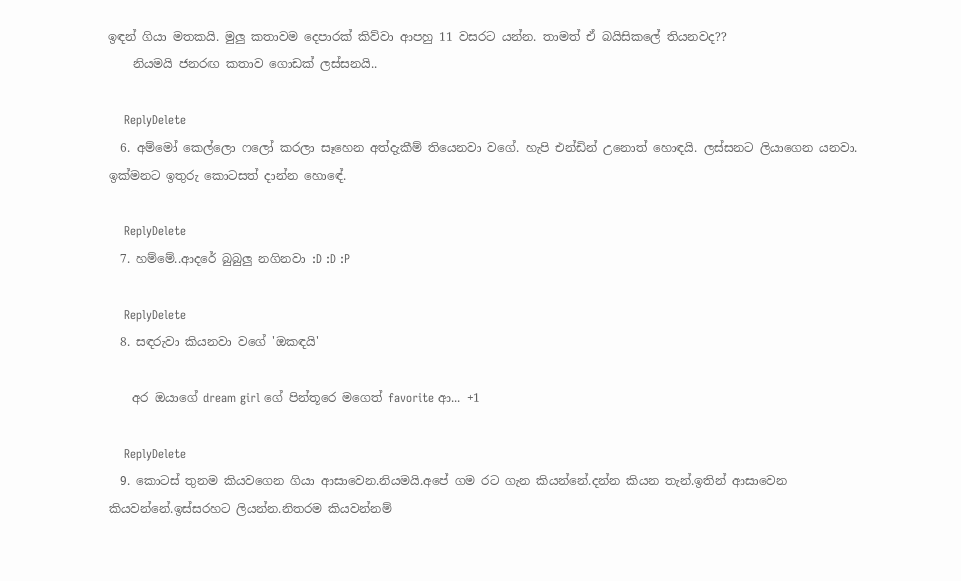ඉඳන් ගියා මතකයි. මුලු කතාවම දෙපාරක් කිව්වා ආපහු 11 වසරට යන්න. තාමත් ඒ බයිසිකලේ තියනවද??
    නියමයි ජනරඟ කතාව ගොඩක් ලස්සනයි..

    ReplyDelete
  6. අම්මෝ කෙල්ලො ෆලෝ කරලා සෑහෙන අත්දැකීම් තියෙනවා වගේ. හැපි එන්ඩින් උනොත් හොඳයි. ලස්සනට ලියාගෙන යනවා. ඉක්මනට ඉතුරු කොටසත් දාන්න හොඳේ.

    ReplyDelete
  7. හම්මේ..ආදරේ බුබුලු නගිනවා :D :D :P

    ReplyDelete
  8. සඳරුවා කියනවා ව‍ගේ 'ඔකඳයි'

    අර ඔයාගේ dream girl ගේ පින්තූරෙ මගෙත් favorite ආ... +1

    ReplyDelete
  9. කොටස් තුනම කියවගෙන ගියා ආසාවෙන.නියමයි.අපේ ගම රට ගැන කියන්නේ.දන්න කියන තැන්.ඉතින් ආසාවෙන කියවන්නේ.ඉස්සරහට ලියන්න.නිතරම කියවන්නම්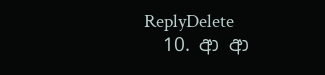ReplyDelete
  10. ආ ආ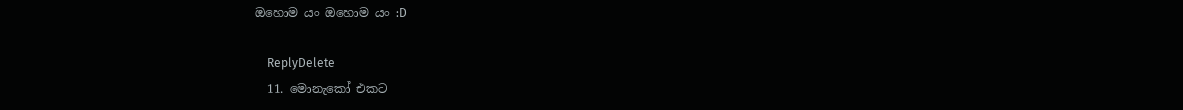ඔහොම යං ඔහොම යං :D

    ReplyDelete
  11. මොනැකෝ එකට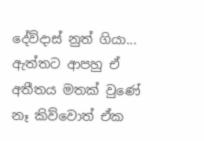දේව්දාස් නුත් ගියා... ඇත්තට ආපහු ඒ අතීතය මතක් වුණේ නෑ කිව්වොත් ඒක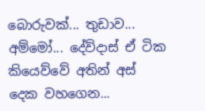බොරුවක්... තුඩාව... අම්මෝ... දේව්දාස් ඒ ටික කියෙව්වේ අතින් අස් දෙක වහගෙන...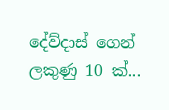දේව්දාස් ගෙන් ලකුණු 10 ක්...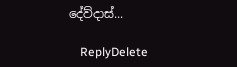දේව්දාස්...

    ReplyDelete